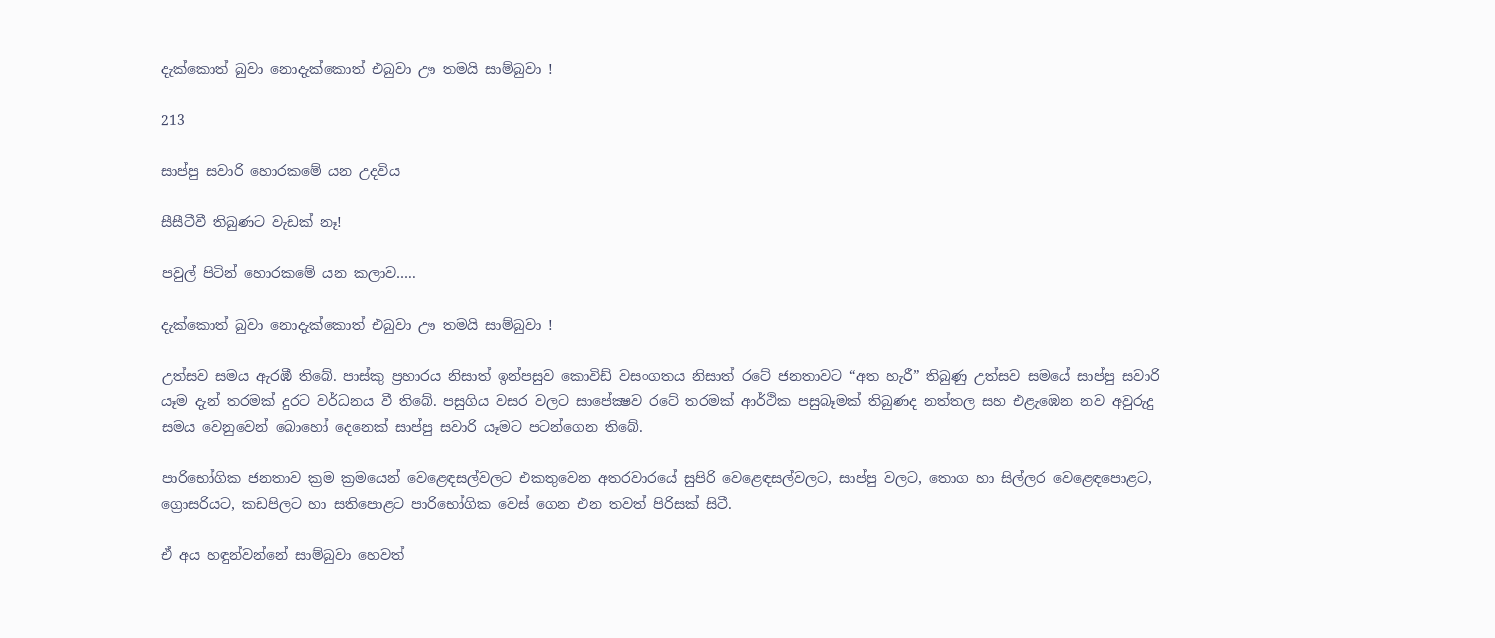දැක්කොත් බුවා නොදැක්කොත් එබුවා ඌ තමයි සාම්බුවා !

213

සාප්පු සවාරි හොරකමේ යන උදවිය

සීසීටීවී තිබුණට වැඩක් නෑ!

පවුල් පිටින් හොරකමේ යන කලාව…..

දැක්කොත් බුවා නොදැක්කොත් එබුවා ඌ තමයි සාම්බුවා !

උත්සව සමය ඇරඹී තිබේ. පාස්කු ප්‍රහාරය නිසාත් ඉන්පසුව කොවිඩ් වසංගතය නිසාත් රටේ ජනතාවට “අත හැරී” තිබුණු උත්සව සමයේ සාප්පු සවාරි යෑම දැන් තරමක් දුරට වර්ධනය වී තිබේ. පසුගිය වසර වලට සාපේක්‍ෂව රටේ තරමක් ආර්ථික පසුබෑමක් තිබුණද නත්තල සහ එළැඹෙන නව අවුරුදු සමය වෙනුවෙන් බොහෝ දෙනෙක් සාප්පු සවාරි යෑමට පටන්ගෙන තිබේ.

පාරිභෝගික ජනතාව ක්‍රම ක්‍රමයෙන් වෙළෙඳසල්වලට එකතුවෙන අතරවාරයේ සුපිරි වෙළෙඳසල්වලට, සාප්පු වලට, තොග හා සිල්ලර වෙළෙඳපොළට, ග්‍රොසරියට, කඩපිලට හා සතිපොළට පාරිභෝගික වෙස් ගෙන එන තවත් පිරිසක් සිටී.

ඒ අය හඳුන්වන්නේ සාම්බුවා හෙවත්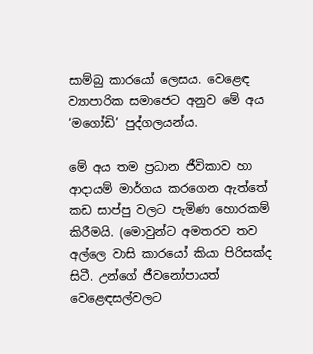සාම්බු කාරයෝ ලෙසය. වෙළෙඳ ව්‍යාපාරික සමාජෙට අනුව මේ අය ‘මගෝඩි’ පුද්ගලයන්ය.

මේ අය තම ප්‍රධාන ජීවිකාව හා ආදායම් මාර්ගය කරගෙන ඇත්තේ කඩ සාප්පු වලට පැමිණ හොරකම් කිරීමයි. (මොවුන්ට අමතරව තව අල්ලෙ වාසි කාරයෝ කියා පිරිසක්ද සිටී. උන්ගේ ජීවනෝපායත් වෙළෙඳසල්වලට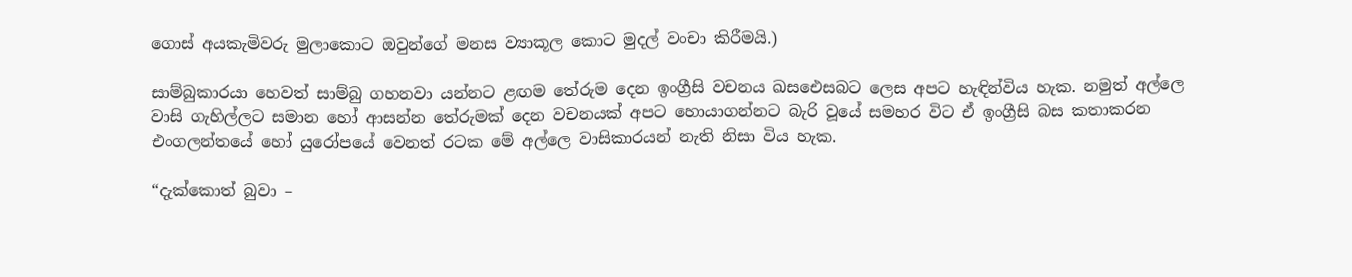ගොස් අයකැමිවරු මුලාකොට ඔවුන්ගේ මනස ව්‍යාකූල කොට මුදල් වංචා කිරීමයි.)

සාම්බුකාරයා හෙවත් සාම්බු ගහනවා යන්නට ළඟම තේරුම දෙන ඉංග්‍රීසි වචනය ඛසඓසබට ලෙස අපට හැඳින්විය හැක. නමුත් අල්ලෙ වාසි ගැහිල්ලට සමාන හෝ ආසන්න තේරුමක් දෙන වචනයක් අපට හොයාගන්නට බැරි වූයේ සමහර විට ඒ ඉංග්‍රීසි බස කතාකරන එංගලන්තයේ හෝ යුරෝපයේ වෙනත් රටක මේ අල්ලෙ වාසිකාරයන් නැති නිසා විය හැක.

“දැක්කොත් බුවා –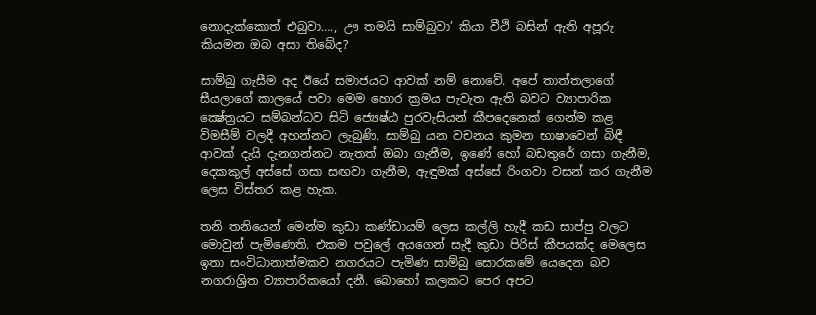නොදැක්කොත් එබුවා…., ඌ තමයි සාම්බුවා’ කියා වීථි බසින් ඇති අපූරු කියමන ඔබ අසා තිබේද?

සාම්බු ගැසීම අද ඊයේ සමාජයට ආවක් නම් නොවේ. අපේ තාත්තලාගේ සීයලාගේ කාලයේ පවා මෙම හොර ක්‍රමය පැවැත ඇති බවට ව්‍යාපාරික ක්‍ෂේත්‍රයට සම්බන්ධව සිටි ජ්‍යෙෂ්ඨ පුරවැසියන් කීපදෙනෙක් ගෙන්ම කළ විමසීම් වලදී අහන්නට ලැබුණි. සාම්බු යන වචනය කුමන භාෂාවෙන් බිඳී ආවක් දැයි දැනගන්නට නැතත් ඔබා ගැනීම, ඉණේ හෝ බඩතුරේ ගසා ගැනීම, දෙකකුල් අස්සේ ගසා සඟවා ගැනීම, ඇඳුමක් අස්සේ රිංගවා වසන් කර ගැනීම ලෙස විස්තර කළ හැක.

තනි තනියෙන් මෙන්ම කුඩා කණ්ඩායම් ලෙස කල්ලි හැදී කඩ සාප්පු වලට මොවුන් පැමිණෙති. එකම පවුලේ අයගෙන් සැදී කුඩා පිරිස් කීපයක්ද මෙලෙස ඉතා සංවිධානාත්මකව නගරයට පැමිණ සාම්බු සොරකමේ යෙදෙන බව නගරාශ්‍රිත ව්‍යාපාරිකයෝ දනී. බොහෝ කලකට පෙර අපට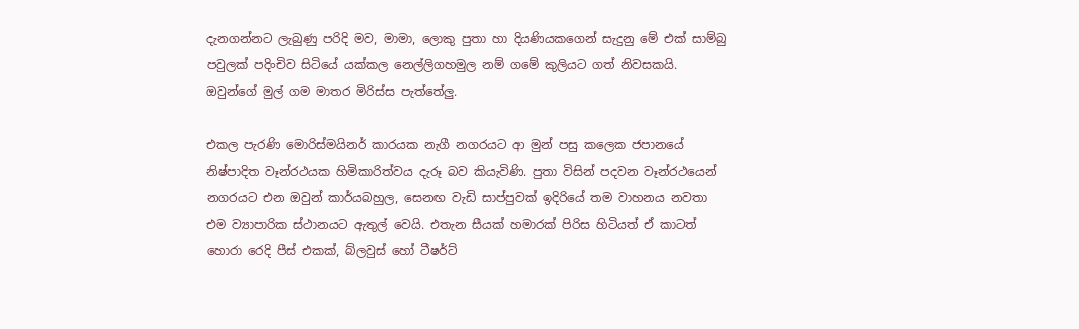දැනගන්නට ලැබුණු පරිදි මව, මාමා, ලොකු පුතා හා දියණියකගෙන් සැදුනු මේ එක් සාම්බු පවුලක් පදිංචිව සිටියේ යක්කල නෙල්ලිගහමුල නම් ගමේ කුලියට ගත් නිවසකයි. ඔවුන්ගේ මුල් ගම මාතර මිරිස්ස පැත්තේලු.

එකල පැරණි මොරිස්මයිනර් කාරයක නැගී නගරයට ආ මුන් පසු කලෙක ජපානයේ නිෂ්පාදිත වෑන්රථයක හිමිකාරිත්වය දැරූ බව කියැවිණි. පුතා විසින් පදවන වෑන්රථයෙන් නගරයට එන ඔවුන් කාර්යබහුල, සෙනඟ වැඩි සාප්පුවක් ඉදිරියේ තම වාහනය නවතා එම ව්‍යාපාරික ස්ථානයට ඇතුල් වෙයි. එතැන සීයක් හමාරක් පිරිස හිටියත් ඒ කාටත් හොරා රෙදි පීස් එකක්, බ්ලවුස් හෝ ටීෂර්ට්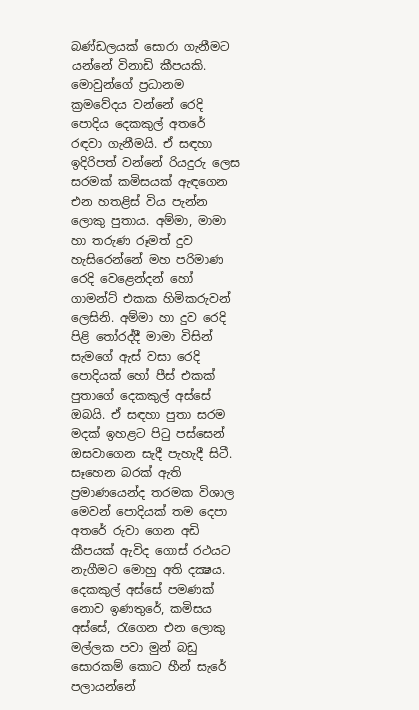බණ්ඩලයක් සොරා ගැනීමට යන්නේ විනාඩි කීපයකි. මොවුන්ගේ ප්‍රධානම ක්‍රමවේදය වන්නේ රෙදි පොදිය දෙකකුල් අතරේ රඳවා ගැනීමයි. ඒ සඳහා ඉදිරිපත් වන්නේ රියදුරු ලෙස සරමක් කමිසයක් ඇඳගෙන එන හතළිස් විය පැන්න ලොකු පුතාය. අම්මා, මාමා හා තරුණ රූමත් දුව හැසිරෙන්නේ මහ පරිමාණ රෙදි වෙළෙන්දන් හෝ ගාමන්ට් එකක හිමිකරුවන් ලෙසිනි. අම්මා හා දුව රෙදි පිළි තෝරද්දී මාමා විසින් සැමගේ ඇස් වසා රෙදි පොදියක් හෝ පීස් එකක් පුතාගේ දෙකකුල් අස්සේ ඔබයි. ඒ සඳහා පුතා සරම මදක් ඉහළට පිටු පස්සෙන් ඔසවාගෙන සැදී පැහැදී සිටී. සෑහෙන බරක් ඇති ප්‍රමාණයෙන්ද තරමක විශාල මෙවන් පොදියක් තම දෙපා අතරේ රුවා ගෙන අඩි කීපයක් ඇවිද ගොස් රථයට නැගීමට මොහු අති දක්‍ෂය. දෙකකුල් අස්සේ පමණක් නොව ඉණතුරේ, කමිසය අස්සේ, රැගෙන එන ලොකු මල්ලක පවා මුන් බඩු සොරකම් කොට හීන් සැරේ පලායන්නේ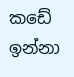කඩේ ඉන්නා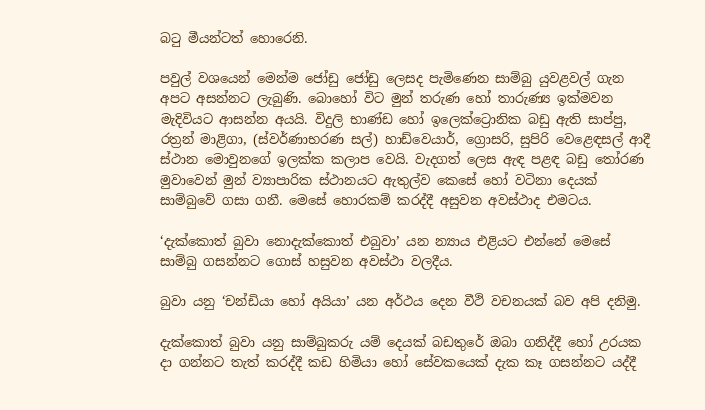බටු මීයන්ටත් හොරෙනි.

පවුල් වශයෙන් මෙන්ම ජෝඩු ජෝඩු ලෙසද පැමිණෙන සාම්බු යුවළවල් ගැන අපට අසන්නට ලැබුණි. බොහෝ විට මුන් තරුණ හෝ තාරුණ්‍ය ඉක්මවන මැදිවියට ආසන්න අයයි. විදුලි භාණ්ඩ හෝ ඉලෙක්ට්‍රොනික බඩු ඇති සාප්පු, රත්‍රන් මාළිගා, (ස්වර්ණාභරණ සල්) හාඩ්වෙයාර්, ග්‍රොසරි, සුපිරි වෙළෙඳසල් ආදී ස්ථාන මොවුනගේ ඉලක්ක කලාප වෙයි. වැදගත් ලෙස ඇඳ පළඳ බඩු තෝරණ මුවාවෙන් මුන් ව්‍යාපාරික ස්ථානයට ඇතුල්ව කෙසේ හෝ වටිනා දෙයක් සාම්බුවේ ගසා ගනී. මෙසේ හොරකම් කරද්දී අසුවන අවස්ථාද එමටය.

‘දැක්කොත් බුවා නොදැක්කොත් එබුවා’ යන න්‍යාය එළියට එන්නේ මෙසේ සාම්බු ගසන්නට ගොස් හසුවන අවස්ථා වලදීය.

බුවා යනු ‘චන්ඩියා හෝ අයියා’ යන අර්ථය දෙන වීථි වචනයක් බව අපි දනිමු.

දැක්කොත් බුවා යනු සාම්බුකරු යම් දෙයක් බඩතුරේ ඔබා ගනිද්දී හෝ උරයක දා ගන්නට තැත් කරද්දී කඩ හිමියා හෝ සේවකයෙක් දැක කෑ ගසන්නට යද්දී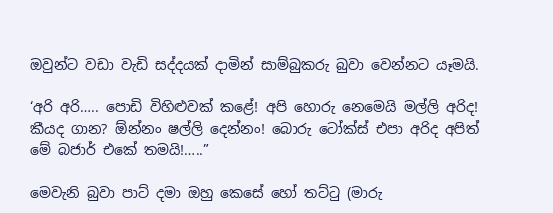ඔවුන්ට වඩා වැඩි සද්දයක් දාමින් සාම්බුකරු බුවා වෙන්නට යෑමයි.

‘අරි අරි….. පොඩි විහිළුවක් කළේ! අපි හොරු නෙමෙයි මල්ලි අරිද! කීයද ගාන? ඕන්නං ෂල්ලි දෙන්නං! බොරු ටෝක්ස් එපා අරිද අපිත් මේ බජාර් එකේ තමයි!…..”

මෙවැනි බුවා පාට් දමා ඔහු කෙසේ හෝ තට්ටු (මාරු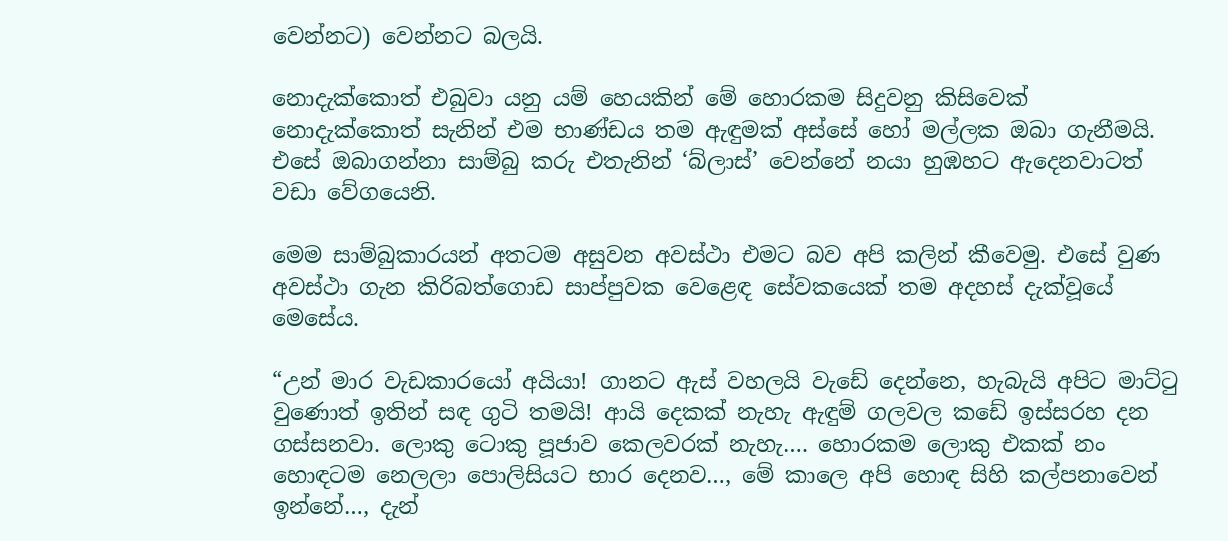වෙන්නට) වෙන්නට බලයි.

නොදැක්කොත් එබුවා යනු යම් හෙයකින් මේ හොරකම සිදුවනු කිසිවෙක් නොදැක්කොත් සැනින් එම භාණ්ඩය තම ඇඳුමක් අස්සේ හෝ මල්ලක ඔබා ගැනීමයි. එසේ ඔබාගන්නා සාම්බු කරු එතැනින් ‘බ්ලාස්’ වෙන්නේ නයා හුඹහට ඇදෙනවාටත් වඩා වේගයෙනි.

මෙම සාම්බුකාරයන් අතටම අසුවන අවස්ථා එමට බව අපි කලින් කීවෙමු. එසේ වුණ අවස්ථා ගැන කිරිබත්ගොඩ සාප්පුවක වෙළෙඳ සේවකයෙක් තම අදහස් දැක්වූයේ මෙසේය.

“උන් මාර වැඩකාරයෝ අයියා! ගානට ඇස් වහලයි වැඩේ දෙන්නෙ, හැබැයි අපිට මාට්ටු වුණොත් ඉතින් සඳ ගුටි තමයි! ආයි දෙකක් නැහැ ඇඳුම් ගලවල කඩේ ඉස්සරහ දන ගස්සනවා. ලොකු ටොකු පූජාව කෙලවරක් නැහැ…. හොරකම ලොකු එකක් නං හොඳටම නෙලලා පොලිසියට භාර දෙනව…, මේ කාලෙ අපි හොඳ සිහි කල්පනාවෙන් ඉන්නේ…, දැන්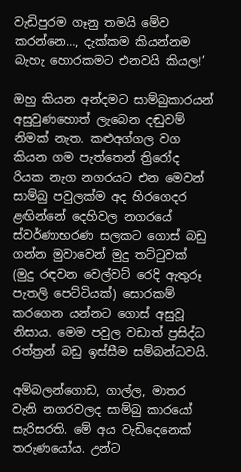වැඩිපුරම ගෑනු තමයි මේව කරන්නෙ…, දැක්කම කියන්නම බැහැ හොරකමට එනවයි කියල!’

ඔහු කියන අන්දමට සාම්බුකාරයන් අසුවුණහොත් ලැබෙන දඬුවම් නිමක් නැත. කළුඅග්ගල වග කියන ගම පැත්තෙන් ත්‍රිරෝද රියක නැග නගරයට එන මෙවන් සාම්බු පවුලක්ම අද හිරගෙදර ළඟින්නේ දෙහිවල නගරයේ ස්වර්ණාභරණ සලකට ගොස් බඩු ගන්න මුවාවෙන් මුදු තට්ටුවක් (මුදු රඳවන වෙල්වට් රෙදි ඇතුරූ පැතලි පෙට්ටියක්) සොරකම් කරගෙන යන්නට ගොස් අසුවූ නිසාය. මෙම පවුල වඩාත් ප්‍රසිද්ධ රත්ත්‍රන් බඩු ඉස්සීම සම්බන්ධවයි.

අම්බලන්ගොඩ, ගාල්ල, මාතර වැනි නගරවලද සාම්බු කාරයෝ සැරිසරති. මේ අය වැඩිදෙනෙක් තරුණයෝය. උන්ට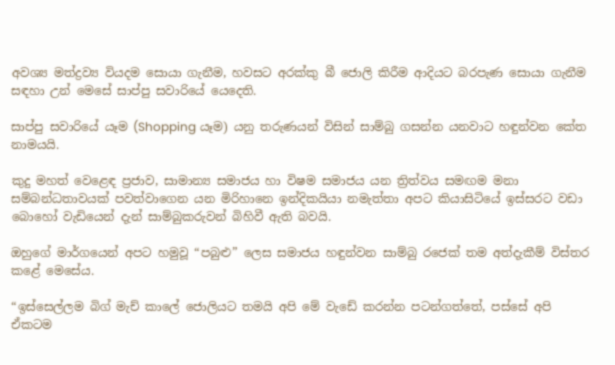අවශ්‍ය මත්ද්‍රව්‍ය වියදම සොයා ගැනීම, හවසට අරක්කු බී ජොලි කිරීම ආදියට බරපැණ සොයා ගැනීම සඳහා උන් මෙසේ සාප්පු සවාරියේ යෙදෙති.

සාප්පු සවාරියේ යෑම (Shopping යෑම) යනු තරුණයන් විසින් සාම්බු ගසන්න යනවාට හඳුන්වන කේත නාමයයි.

කුදු මහත් වෙළෙඳ ප්‍රජාව, සාමාන්‍ය සමාජය හා විෂම සමාජය යන ත්‍රිත්වය සමඟම මනා සම්බන්ධතාවයක් පවත්වාගෙන යන මිරිහානෙ ඉන්දිකයියා නමැත්තා අපට කියාසිටියේ ඉස්සරට වඩා බොහෝ වැඩියෙන් දැන් සාම්බුකරුවන් බිහිවී ඇති බවයි.

ඔහුගේ මාර්ගයෙන් අපට හමුවූ “පබුළු” ලෙස සමාජය හඳුන්වන සාම්බු රජෙක් තම අත්දැකීම් විස්තර කළේ මෙසේය.

“ඉස්සෙල්ලම බිග් මැච් කාලේ ජොලියට තමයි අපි මේ වැඩේ කරන්න පටන්ගත්තේ, පස්සේ අපි ඒකටම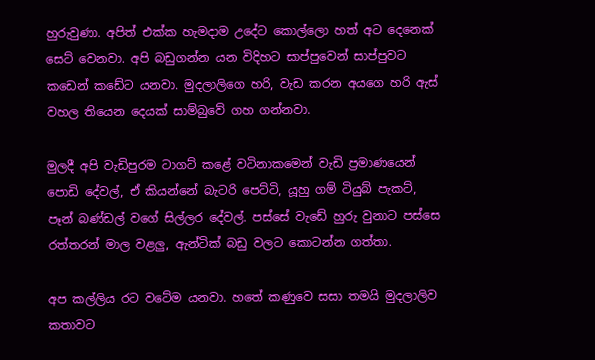හුරුවුණා. අපිත් එක්ක හැමදාම උදේට කොල්ලො හත් අට දෙනෙක් සෙට් වෙනවා. අපි බඩුගන්න යන විදිහට සාප්පුවෙන් සාප්පුවට කඩෙන් කඩේට යනවා. මුදලාලිගෙ හරි, වැඩ කරන අයගෙ හරි ඇස් වහල තියෙන දෙයක් සාම්බුවේ ගහ ගන්නවා.

මුලදී අපි වැඩිපුරම ටාගට් කළේ වටිනාකමෙන් වැඩි ප්‍රමාණයෙන් පොඩි දේවල්, ඒ කියන්නේ බැටරි පෙට්ටි, යූහු ගම් ටියුබ් පැකට්, පෑන් බණ්ඩල් වගේ සිල්ලර දේවල්. පස්සේ වැඩේ හුරු වුනාට පස්සෙ රත්තරන් මාල වළලු, ඇන්ටික් බඩු වලට කොටන්න ගත්තා.

අප කල්ලිය රට වටේම යනවා. හතේ කණුවෙ සසා තමයි මුදලාලිව කතාවට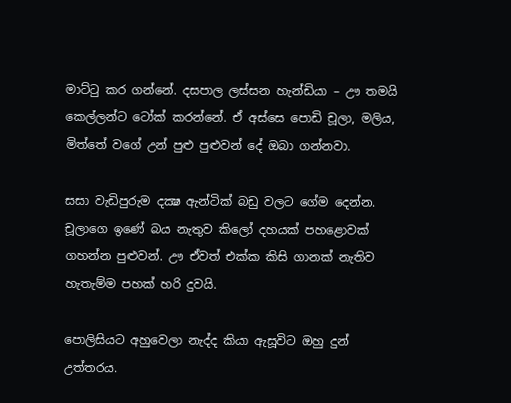මාට්ටු කර ගන්නේ. දසපාල ලස්සන හැන්ඩියා – ඌ තමයි කෙල්ලන්ට ටෝක් කරන්නේ. ඒ අස්සෙ පොඩි චූලා, මලිය, මිත්තේ වගේ උන් පුළු පුළුවන් දේ ඔබා ගන්නවා.

සසා වැඩිපුරුම දක්‍ෂ ඇන්ටික් බඩු වලට ගේම දෙන්න. චූලාගෙ ඉණේ බය නැතුව කිලෝ දහයක් පහළොවක් ගහන්න පුළුවන්. ඌ ඒවත් එක්ක කිසි ගානක් නැතිව හැතැම්ම පහක් හරි දුවයි.

පොලිසියට අහුවෙලා නැද්ද කියා ඇසූවිට ඔහු දුන් උත්තරය.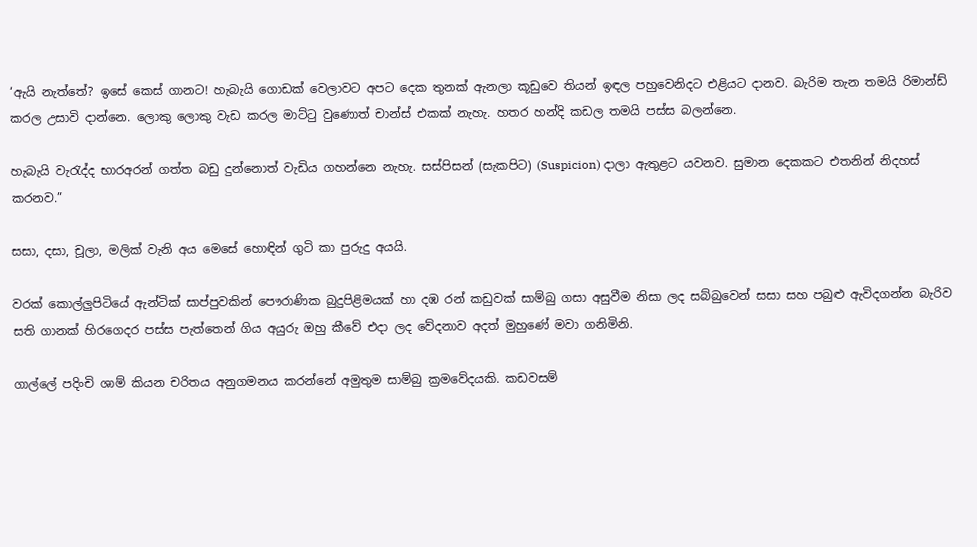‘ඇයි නැත්තේ? ඉසේ කෙස් ගානට! හැබැයි ගොඩක් වෙලාවට අපට දෙක තුනක් ඇනලා කූඩුවෙ තියන් ඉඳල පහුවෙනිදට එළියට දානව. බැරිම තැන තමයි රිමාන්ඩ් කරල උසාවි දාන්නෙ. ලොකු ලොකු වැඩ කරල මාට්ටු වුණොත් චාන්ස් එකක් නැහැ. හතර හන්දි කඩල තමයි පස්ස බලන්නෙ.

හැබැයි වැරැද්ද භාරඅරන් ගත්ත බඩු දුන්නොත් වැඩිය ගහන්නෙ නැහැ. සස්පිසන් (සැකපිට) (Suspicion) දාලා ඇතුළට යවනව. සුමාන දෙකකට එතනින් නිදහස් කරනව.”

සසා, දසා, චූලා, මලික් වැනි අය මෙසේ හොඳින් ගුටි කා පුරුදු අයයි.

වරක් කොල්ලුපිටියේ ඇන්ටික් සාප්පුවකින් පෞරාණික බුදුපිළිමයක් හා දඹ රන් කඩුවක් සාම්බු ගසා අසුවීම නිසා ලද සබ්බුවෙන් සසා සහ පබුළු ඇවිදගන්න බැරිව සති ගානක් හිරගෙදර පස්ස පැත්තෙන් ගිය අයුරු ඔහු කීවේ එදා ලද වේදනාව අදත් මුහුණේ මවා ගනිමිනි.

ගාල්ලේ පදිංචි ශාම් කියන චරිතය අනුගමනය කරන්නේ අමුතුම සාම්බු ක්‍රමවේදයකි. කඩවසම්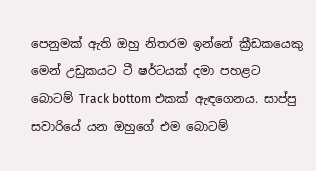පෙනුමක් ඇති ඔහු නිතරම ඉන්නේ ක්‍රීඩකයෙකු මෙන් උඩුකයට ටී ෂර්ටයක් දමා පහළට බොටම් Track bottom එකක් ඇඳගෙනය. සාප්පු සවාරියේ යන ඔහුගේ එම බොටම්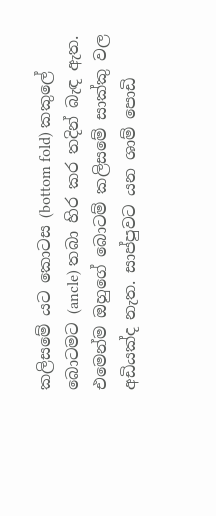කලිසමේ යට කොටස (bottom fold) කකුලේ බොටමට (ancle) තබා හිර කර තදින් බැඳ ඇත. එමෙන්ම ඔහුගේ බොටම් කලිසමේ සාක්කු වල අඩියක්ද නැත. සාප්පුවට යන ශාම් පොඩි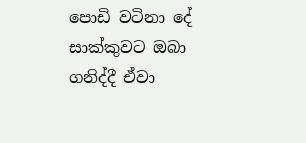පොඩි වටිනා දේ සාක්කුවට ඔබා ගනිද්දී ඒවා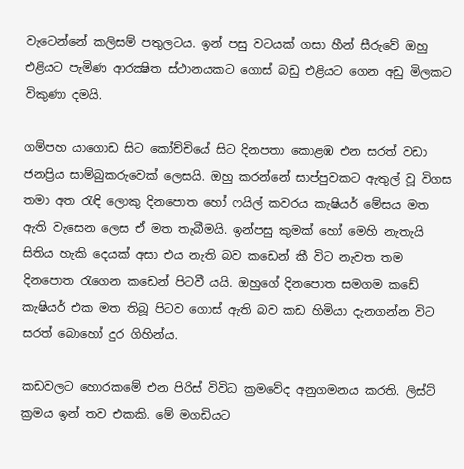වැටෙන්නේ කලිසම් පතුලටය. ඉන් පසු වටයක් ගසා හීන් සීරුවේ ඔහු එළියට පැමිණ ආරක්‍ෂිත ස්ථානයකට ගොස් බඩු එළියට ගෙන අඩු මිලකට විකුණා දමයි.

ගම්පහ යාගොඩ සිට කෝච්චියේ සිට දිනපතා කොළඹ එන සරත් වඩා ජනප්‍රිය සාම්බුකරුවෙක් ලෙසයි. ඔහු කරන්නේ සාප්පුවකට ඇතුල් වූ විගස තමා අත රැඳි ලොකු දිනපොත හෝ ෆයිල් කවරය කැෂියර් මේසය මත ඇති වැසෙන ලෙස ඒ මත තැබීමයි. ඉන්පසු කුමක් හෝ මෙහි නැතැයි සිතිය හැකි දෙයක් අසා එය නැති බව කඩෙන් කී විට නැවත තම දිනපොත රැගෙන කඩෙන් පිටවී යයි. ඔහුගේ දිනපොත සමගම කඩේ කැෂියර් එක මත තිබූ පිටව ගොස් ඇති බව කඩ හිමියා දැනගන්න විට සරත් බොහෝ දුර ගිහින්ය.

කඩවලට හොරකමේ එන පිරිස් විවිධ ක්‍රමවේද අනුගමනය කරති. ලිස්ට් ක්‍රමය ඉන් තව එකකි. මේ මගඩියට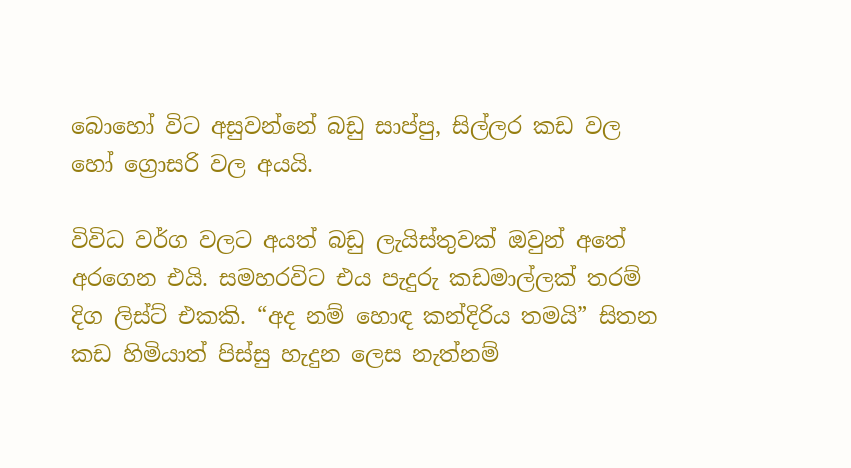බොහෝ විට අසුවන්නේ බඩු සාප්පු, සිල්ලර කඩ වල හෝ ග්‍රොසරි වල අයයි.

විවිධ වර්ග වලට අයත් බඩු ලැයිස්තුවක් ඔවුන් අතේ අරගෙන එයි. සමහරවිට එය පැදුරු කඩමාල්ලක් තරම් දිග ලිස්ට් එකකි. “අද නම් හොඳ කන්දිරිය තමයි” සිතන කඩ හිමියාත් පිස්සු හැදුන ලෙස නැත්නම්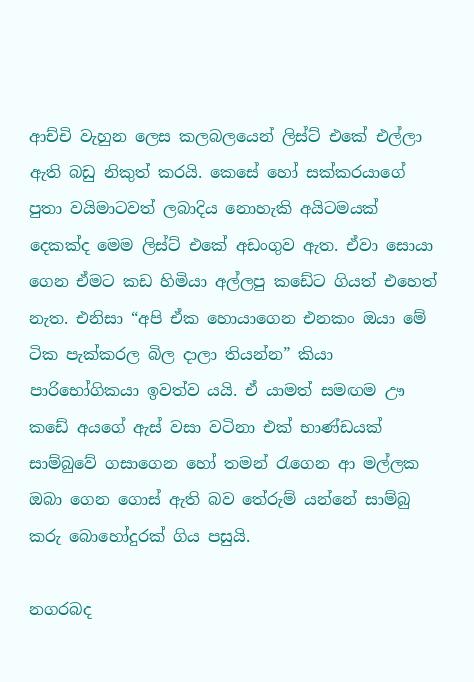ආච්චි වැහුන ලෙස කලබලයෙන් ලිස්ට් එකේ එල්ලා ඇති බඩු නිකුත් කරයි. කෙසේ හෝ සක්කරයාගේ පුතා වයිමාටවත් ලබාදිය නොහැකි අයිටමයක් දෙකක්ද මෙම ලිස්ට් එකේ අඩංගුව ඇත. ඒවා සොයා ගෙන ඒමට කඩ හිමියා අල්ලපු කඩේට ගියත් එහෙත් නැත. එනිසා “අපි ඒක හොයාගෙන එනකං ඔයා මේ ටික පැක්කරල බිල දාලා තියන්න” කියා පාරිභෝගිකයා ඉවත්ව යයි. ඒ යාමත් සමඟම ඌ කඩේ අයගේ ඇස් වසා වටිනා එක් භාණ්ඩයක් සාම්බුවේ ගසාගෙන හෝ තමන් රැගෙන ආ මල්ලක ඔබා ගෙන ගොස් ඇති බව තේරුම් යන්නේ සාම්බු කරු බොහෝදුරක් ගිය පසුයි.

නගරබද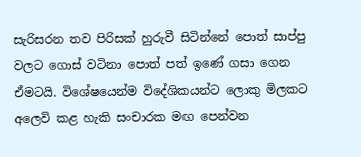සැරිසරන තව පිරිසක් හුරුවී සිටින්නේ පොත් සාප්පු වලට ගොස් වටිනා පොත් පත් ඉණේ ගසා ගෙන ඒමටයි. විශේෂයෙන්ම විදේශිකයන්ට ලොකු මිලකට අලෙවි කළ හැකි සංචාරක මඟ පෙන්වන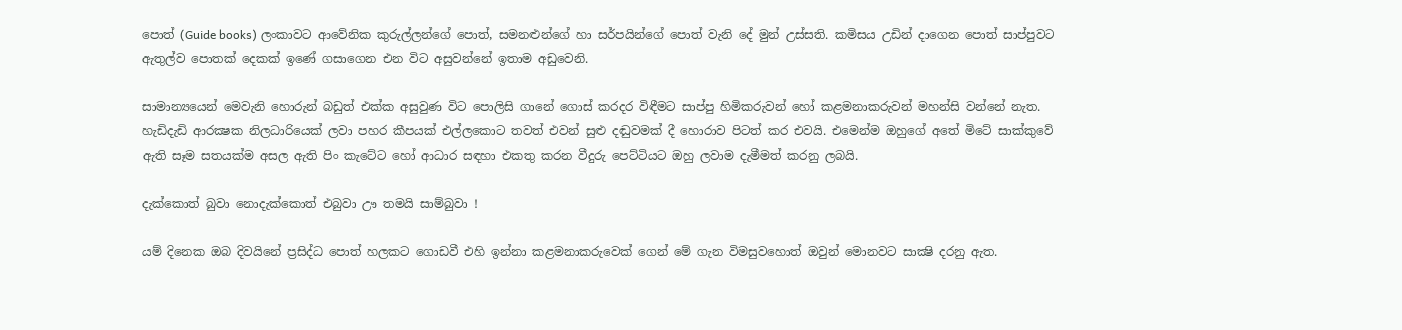පොත් (Guide books) ලංකාවට ආවේනික කුරුල්ලන්ගේ පොත්, සමනළුන්ගේ හා සර්පයින්ගේ පොත් වැනි දේ මුන් උස්සති. කමිසය උඩින් දාගෙන පොත් සාප්පුවට ඇතුල්ව පොතක් දෙකක් ඉණේ ගසාගෙන එන විට අසුවන්නේ ඉතාම අඩුවෙනි.

සාමාන්‍යයෙන් මෙවැනි හොරුන් බඩුත් එක්ක අසුවුණ විට පොලිසි ගානේ ගොස් කරදර විඳීමට සාප්පු හිමිකරුවන් හෝ කළමනාකරුවන් මහන්සි වන්නේ නැත. හැඩිදැඩි ආරක්‍ෂක නිලධාරියෙක් ලවා පහර කීපයක් එල්ලකොට තවත් එවන් සුළු දඬුවමක් දී හොරාව පිටත් කර එවයි. එමෙන්ම ඔහුගේ අතේ මිටේ සාක්කුවේ ඇති සෑම සතයක්ම අසල ඇති පිං කැටේට හෝ ආධාර සඳහා එකතු කරන වීදුරු පෙට්ටියට ඔහු ලවාම දැමීමත් කරනු ලබයි.

දැක්කොත් බුවා නොදැක්කොත් එබුවා ඌ තමයි සාම්බුවා !

යම් දිනෙක ඔබ දිවයිනේ ප්‍රසිද්ධ පොත් හලකට ගොඩවී එහි ඉන්නා කළමනාකරුවෙක් ගෙන් මේ ගැන විමසුවහොත් ඔවුන් මොනවට සාක්‍ෂි දරනු ඇත.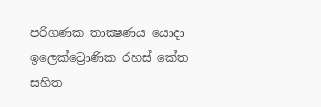පරිගණක තාක්‍ෂණය යොදා ඉලෙක්ට්‍රොණික රහස් කේත සහිත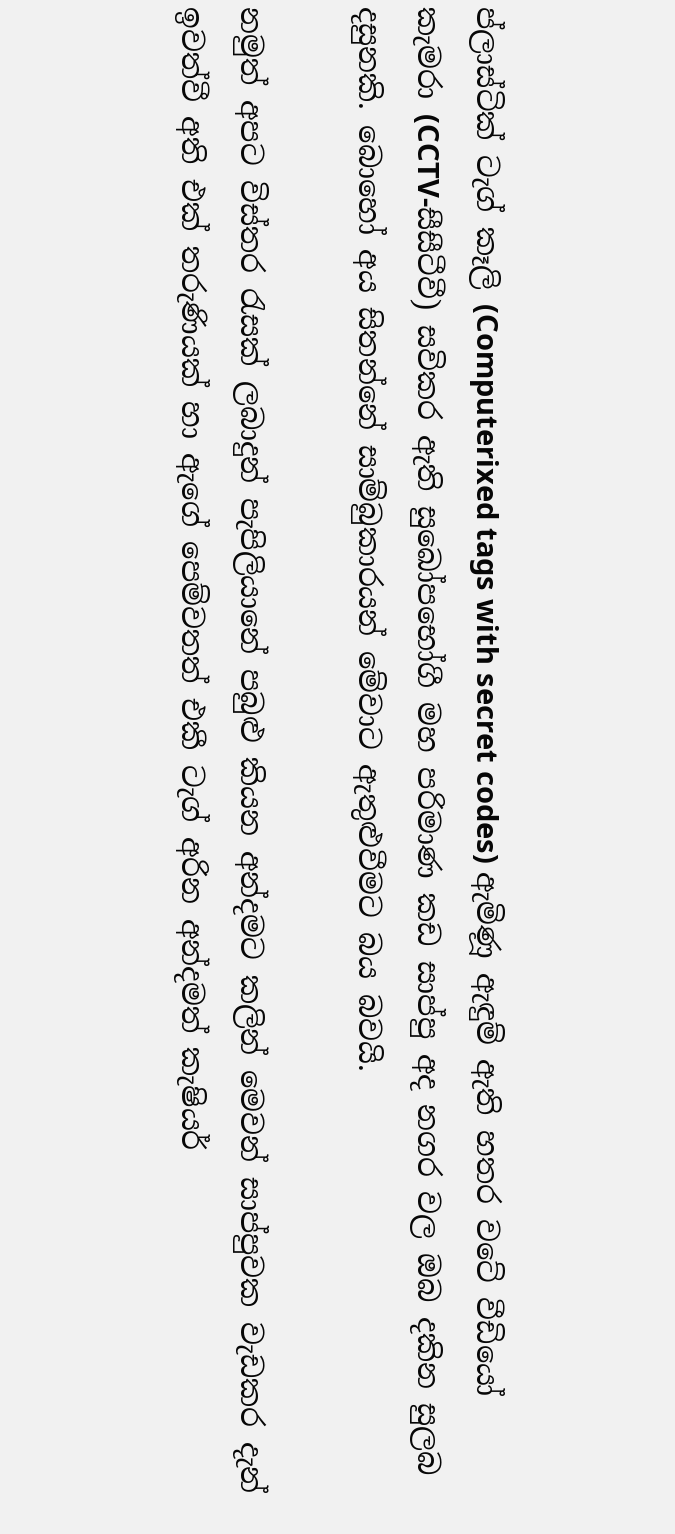ප්ලාස්ටික් ටැග් කෑලි (Computerixed tags with secret codes) ඇමිණූ ඇඳුම් ඇති හතර වටේ වීඩියෝ කැමරා (CCTV-සීසීටීවී) සවිකර ඇති සුඛෝපභෝගී මහ පරිමාණ කඩ සාප්පු අද නගර වල ඔබ දකින සුලබ දසුනකි. බොහෝ අය සිතන්නේ සාම්බුකාරයන් මේවාට ඇතුළුවීමට බය බවයි.

නමුත් අපට විස්තර රැසක් ලබාදුන් පැපිලියානේ පබුළු කියන අන්දමට කලින් මෙවන් සාප්පුවක වැඩකර දැන් ඉවත්වී අති එක් තරුණියක් හා ඇගේ පෙම්වතත් එකී ටැග් අරින අන්දමත් කැෂියර්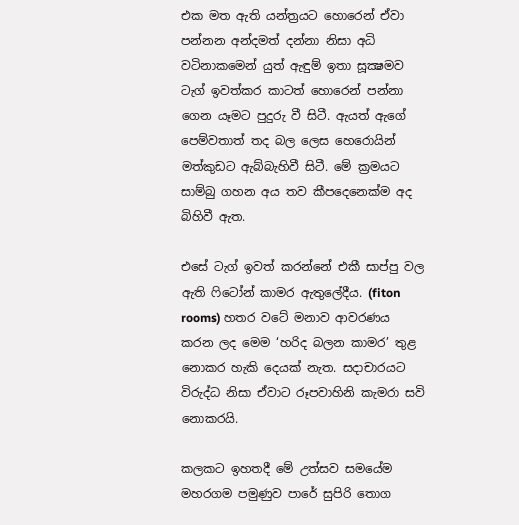එක මත ඇති යන්ත්‍රයට හොරෙන් ඒවා පන්නන අන්දමත් දන්නා නිසා අධි වටිනාකමෙන් යුත් ඇඳුම් ඉතා සූක්‍ෂමව ටැග් ඉවත්කර කාටත් හොරෙන් පන්නා ගෙන යෑමට පුදුරු වී සිටී. ඇයත් ඇගේ පෙම්වතාත් තද බල ලෙස හෙරොයින් මත්කුඩට ඇබ්බැහිවී සිටී. මේ ක්‍රමයට සාම්බු ගහන අය තව කීපදෙනෙක්ම අද බිහිවී ඇත.

එසේ ටැග් ඉවත් කරන්නේ එකී සාප්පු වල ඇති ෆිටෝන් කාමර ඇතුලේදීය. (fiton rooms) හතර වටේ මනාව ආවරණය කරන ලද මෙම ‘හරිද බලන කාමර’ තුළ නොකර හැකි දෙයක් නැත. සදාචාරයට විරුද්ධ නිසා ඒවාට රූපවාහිනි කැමරා සවි නොකරයි.

කලකට ඉහතදී මේ උත්සව සමයේම මහරගම පමුණුව පාරේ සුපිරි තොග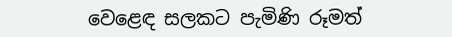වෙළෙඳ සලකට පැමිණි රූමත්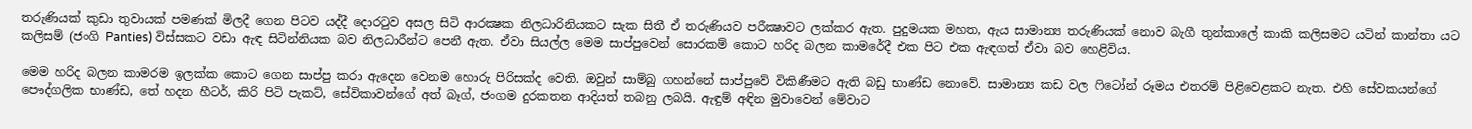තරුණියක් කුඩා තුවායක් පමණක් මිලදී ගෙන පිටව යද්දී දොරටුව අසල සිටි ආරක්‍ෂක නිලධාරිනියකට සැක සිතී ඒ තරුණියව පරීක්‍ෂාවට ලක්කර ඇත. පුදුමයක මහත, ඇය සාමාන්‍ය තරුණියක් නොව බැගී තුන්කාලේ කාකි කලිසමට යටින් කාන්තා යට කලිසම් (ජංගි Panties) විස්සකට වඩා ඇඳ සිටින්නියක බව නිලධාරීන්ට පෙනී ඇත. ඒවා සියල්ල මෙම සාප්පුවෙන් සොරකම් කොට හරිද බලන කාමරේදී එක පිට එක ඇඳගත් ඒවා බව හෙළිවිය.

මෙම හරිද බලන කාමරම ඉලක්ක කොට ගෙන සාප්පු කරා ඇදෙන වෙනම හොරු පිරිසක්ද වෙති. ඔවුන් සාම්බු ගහන්නේ සාප්පුවේ විකිණීමට ඇති බඩු භාණ්ඩ නොවේ. සාමාන්‍ය කඩ වල ෆිටෝන් රූමය එතරම් පිළිවෙළකට නැත. එහි සේවකයන්ගේ පෞද්ගලික භාණ්ඩ, තේ හදන හීටර්, කිරි පිටි පැකට්, සේවිකාවන්ගේ අත් බෑග්, ජංගම දුරකතන ආදියත් තබනු ලබයි. ඇඳුම් අඳින මුවාවෙන් මේවාට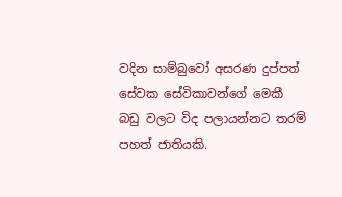වදින සාම්බුවෝ අසරණ දුප්පත් සේවක සේවිකාවන්ගේ මෙකී බඩු වලට විද පලායන්නට තරම් පහත් ජාතියකි.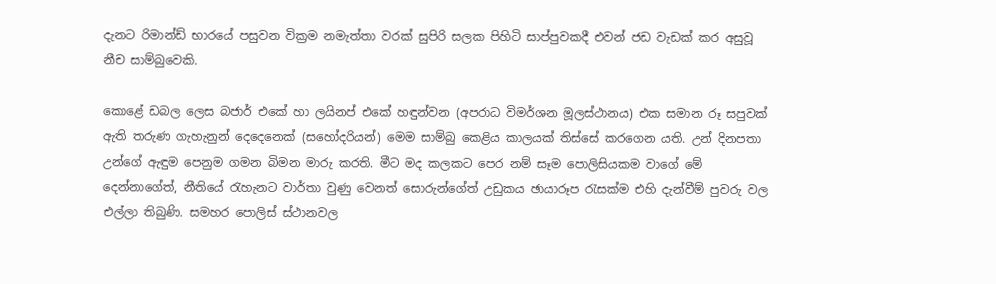දැනට රිමාන්ඩ් භාරයේ පසුවන වික්‍රම නමැත්තා වරක් සුපිරි සලක පිහිටි සාප්පුවකදී එවන් ජඩ වැඩක් කර අසුවූ නීච සාම්බුවෙකි.

කොළේ ඩබල ලෙස බජාර් එකේ හා ලයිනප් එකේ හඳුන්වන (අපරාධ විමර්ශන මූලස්ථානය) එක සමාන රූ සපුවක් ඇති තරුණ ගැහැනුන් දෙදෙනෙක් (සහෝදරියන්) මෙම සාම්බු කෙළිය කාලයක් තිස්සේ කරගෙන යති. උන් දිනපතා උන්ගේ ඇඳුම පෙනුම ගමන බිමන මාරු කරති. මීට මද කලකට පෙර නම් සෑම පොලිසියකම වාගේ මේ දෙන්නාගේත්, නීතියේ රැහැනට වාර්තා වුණු වෙනත් සොරුන්ගේත් උඩුකය ඡායාරූප රැසක්ම එහි දැන්වීම් පුවරු වල එල්ලා තිබුණි. සමහර පොලිස් ස්ථානවල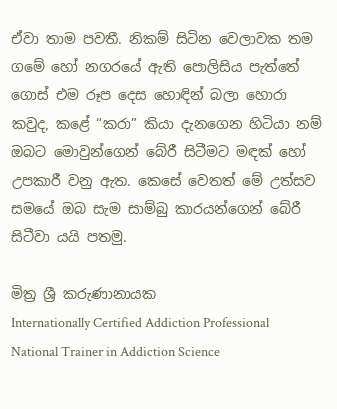ඒවා තාම පවතී. නිකම් සිටින වෙලාවක තම ගමේ හෝ නගරයේ ඇති පොලිසිය පැත්තේ ගොස් එම රූප දෙස හොඳින් බලා හොරා කවුද, කළේ “කරා” කියා දැනගෙන හිටියා නම් ඔබට මොවුන්ගෙන් බේරී සිටීමට මඳක් හෝ උපකාරී වනු ඇත. කෙසේ වෙතත් මේ උත්සව සමයේ ඔබ සැම සාම්බු කාරයන්ගෙන් බේරී සිටීවා යයි පතමු.

මිත්‍ර ශ්‍රී කරුණානායක
Internationally Certified Addiction Professional
National Trainer in Addiction Science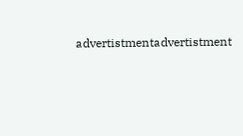advertistmentadvertistment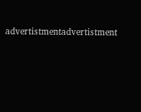advertistmentadvertistment